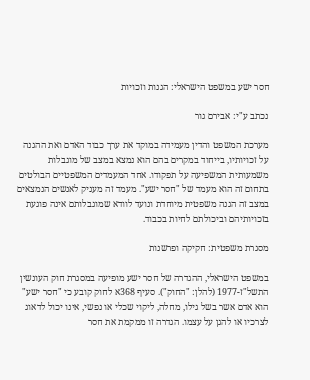חסר ישע במשפט הישראלי: הגנות וזכויות

נכתב ע"י: אבירם גור

מערכת המשפט והדין מעמידה במוקד את ערך כבוד האדם ואת ההגנה על זכויותיו, בייחוד במקרים בהם הוא נמצא במצב של מוגבלות משמעותית המשפיעה על תפקודו. אחד המעמדים המשפטיים הבולטים בתחום זה הוא מעמד של "חסר ישע". מעמד זה מעניק לאנשים הנמצאים במצב זה הגנה משפטית מיוחדת ונועד לוודא שמוגבלותם אינה פוגעת בזכויותיהם וביכולתם לחיות בכבוד.

מסגרת משפטית: חקיקה ופרשנות

במשפט הישראלי, ההגדרה של חסר ישע מופיעה במסגרת חוק העונשין התשל"ז-1977 (להלן: "החוק"). סעיף 368א לחוק קובע כי "חסר ישע" הוא אדם אשר בשל גילו, מחלה, ליקוי שכלי או נפשי, אינו יכול לדאוג לצרכיו או להגן על עצמו. הגדרה זו ממקמת את חסר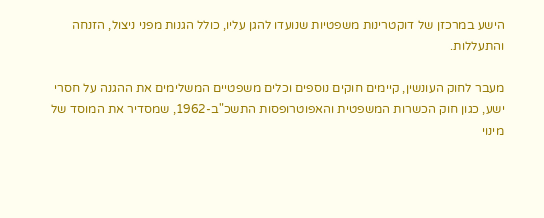הישע במרכזן של דוקטרינות משפטיות שנועדו להגן עליו, כולל הגנות מפני ניצול, הזנחה והתעללות.

מעבר לחוק העונשין, קיימים חוקים נוספים וכלים משפטיים המשלימים את ההגנה על חסרי ישע, כגון חוק הכשרות המשפטית והאפוטרופסות התשכ"ב-1962, שמסדיר את המוסד של מינוי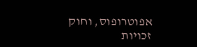אפוטרופוס, וחוק זכויות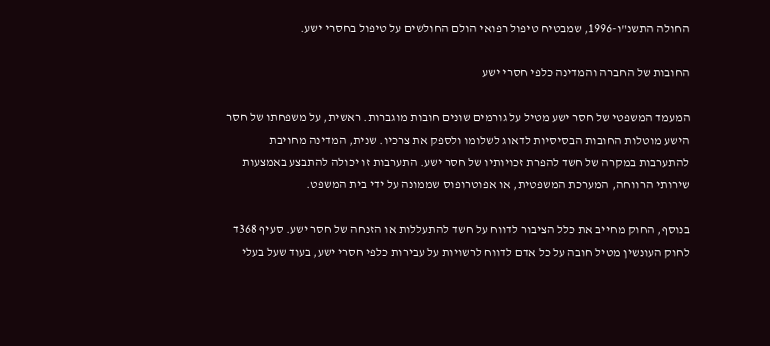החולה התשנ"ו-1996, שמבטיח טיפול רפואי הולם החולשים על טיפול בחסרי ישע.

החובות של החברה והמדינה כלפי חסרי ישע

המעמד המשפטי של חסר ישע מטיל על גורמים שונים חובות מוגברות. ראשית, על משפחתו של חסר הישע מוטלות החובות הבסיסיות לדאוג לשלומו ולספק את צרכיו. שנית, המדינה מחויבת להתערבות במקרה של חשד להפרת זכויותיו של חסר ישע. התערבות זו יכולה להתבצע באמצעות שירותי הרווחה, המערכת המשפטית, או אפוטרופוס שממונה על ידי בית המשפט.

בנוסף, החוק מחייב את כלל הציבור לדווח על חשד להתעללות או הזנחה של חסר ישע. סעיף 368ד לחוק העונשין מטיל חובה על כל אדם לדווח לרשויות על עבירות כלפי חסרי ישע, בעוד שעל בעלי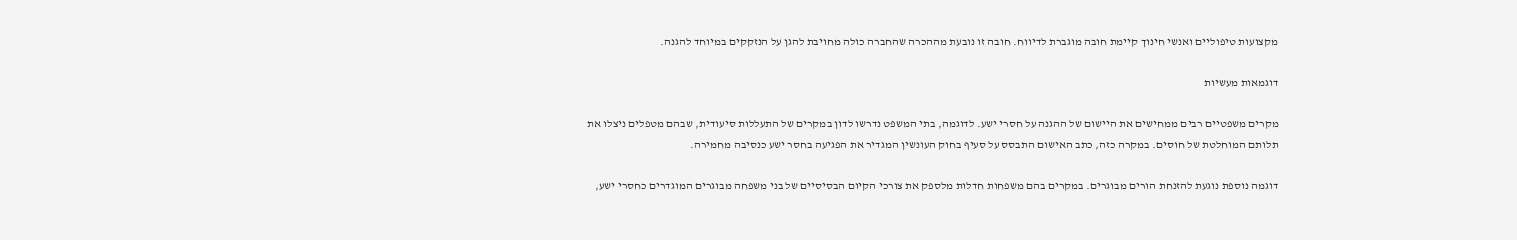מקצועות טיפוליים ואנשי חינוך קיימת חובה מוגברת לדיווח. חובה זו נובעת מההכרה שהחברה כולה מחויבת להגן על הנזקקים במיוחד להגנה.

דוגמאות מעשיות

מקרים משפטיים רבים ממחישים את היישום של ההגנה על חסרי ישע. לדוגמה, בתי המשפט נדרשו לדון במקרים של התעללות סיעודית, שבהם מטפלים ניצלו את תלותם המוחלטת של חוסים. במקרה כזה, כתב האישום התבסס על סעיף בחוק העונשין המגדיר את הפגיעה בחסר ישע כנסיבה מחמירה.

דוגמה נוספת נוגעת להזנחת הורים מבוגרים. במקרים בהם משפחות חדלות מלספק את צורכי הקיום הבסיסיים של בני משפחה מבוגרים המוגדרים כחסרי ישע,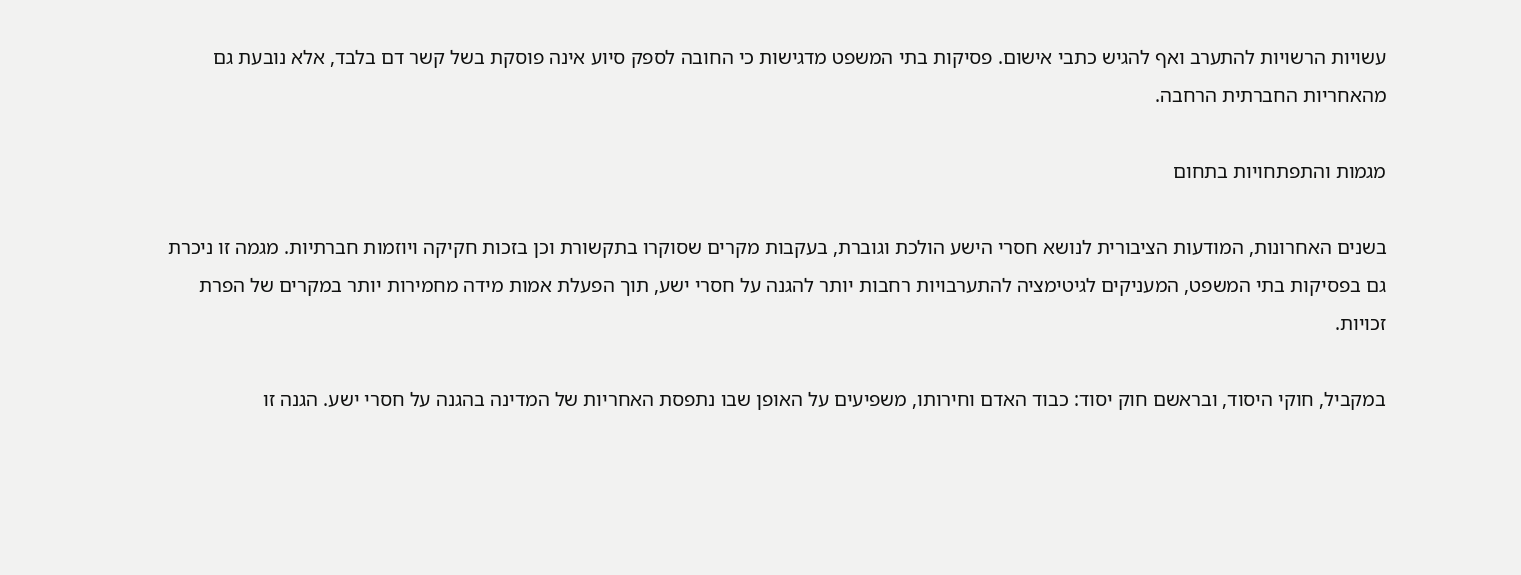עשויות הרשויות להתערב ואף להגיש כתבי אישום. פסיקות בתי המשפט מדגישות כי החובה לספק סיוע אינה פוסקת בשל קשר דם בלבד, אלא נובעת גם מהאחריות החברתית הרחבה.

מגמות והתפתחויות בתחום

בשנים האחרונות, המודעות הציבורית לנושא חסרי הישע הולכת וגוברת, בעקבות מקרים שסוקרו בתקשורת וכן בזכות חקיקה ויוזמות חברתיות. מגמה זו ניכרת גם בפסיקות בתי המשפט, המעניקים לגיטימציה להתערבויות רחבות יותר להגנה על חסרי ישע, תוך הפעלת אמות מידה מחמירות יותר במקרים של הפרת זכויות.

במקביל, חוקי היסוד, ובראשם חוק יסוד: כבוד האדם וחירותו, משפיעים על האופן שבו נתפסת האחריות של המדינה בהגנה על חסרי ישע. הגנה זו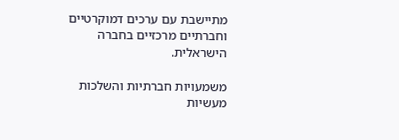מתיישבת עם ערכים דמוקרטיים וחברתיים מרכזיים בחברה הישראלית.

משמעויות חברתיות והשלכות מעשיות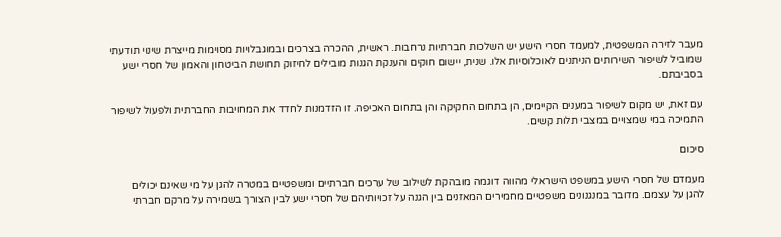מעבר לזירה המשפטית, למעמד חסרי הישע יש השלכות חברתיות נרחבות. ראשית, ההכרה בצרכים ובמוגבלויות מסוימות מייצרת שינוי תודעתי שמוביל לשיפור השירותים הניתנים לאוכלוסיות אלו. שנית, יישום חוקים והענקת הגנות מובילים לחיזוק תחושת הביטחון והאמון של חסרי ישע בסביבתם.

עם זאת, יש מקום לשיפור במענים הקיימים, הן בתחום החקיקה והן בתחום האכיפה. זו הזדמנות לחדד את המחויבות החברתית ולפעול לשיפור התמיכה במי שמצויים במצבי תלות קשים.

סיכום

מעמדם של חסרי הישע במשפט הישראלי מהווה דוגמה מובהקת לשילוב של ערכים חברתיים ומשפטיים במטרה להגן על מי שאינם יכולים להגן על עצמם. מדובר במנגנונים משפטיים מחמירים המאזנים בין הגנה על זכויותיהם של חסרי ישע לבין הצורך בשמירה על מרקם חברתי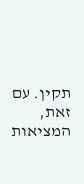תקין. עם זאת, המציאות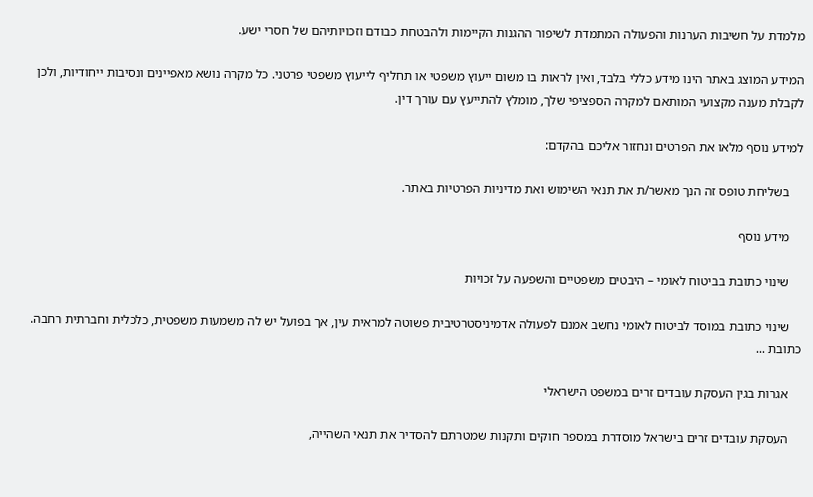מלמדת על חשיבות הערנות והפעולה המתמדת לשיפור ההגנות הקיימות ולהבטחת כבודם וזכויותיהם של חסרי ישע.

המידע המוצג באתר הינו מידע כללי בלבד, ואין לראות בו משום ייעוץ משפטי או תחליף לייעוץ משפטי פרטני. כל מקרה נושא מאפיינים ונסיבות ייחודיות, ולכן לקבלת מענה מקצועי המותאם למקרה הספציפי שלך, מומלץ להתייעץ עם עורך דין.

למידע נוסף מלאו את הפרטים ונחזור אליכם בהקדם:

    בשליחת טופס זה הנך מאשר/ת את תנאי השימוש ואת מדיניות הפרטיות באתר.

    מידע נוסף

    שינוי כתובת בביטוח לאומי – היבטים משפטיים והשפעה על זכויות

    שינוי כתובת במוסד לביטוח לאומי נחשב אמנם לפעולה אדמיניסטרטיבית פשוטה למראית עין, אך בפועל יש לה משמעות משפטית, כלכלית וחברתית רחבה. כתובת ...

    אגרות בגין העסקת עובדים זרים במשפט הישראלי

    העסקת עובדים זרים בישראל מוסדרת במספר חוקים ותקנות שמטרתם להסדיר את תנאי השהייה,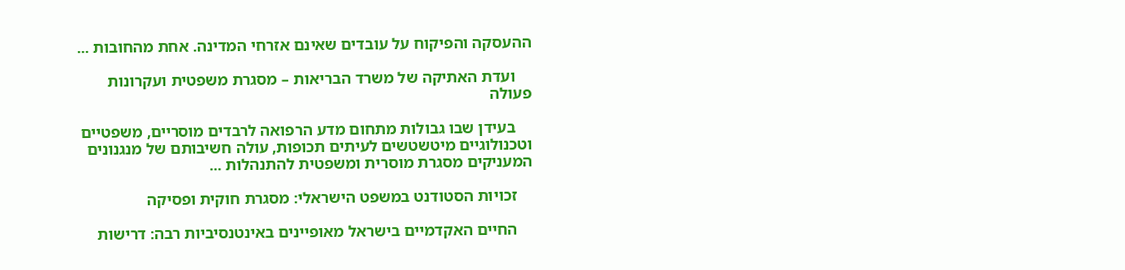ההעסקה והפיקוח על עובדים שאינם אזרחי המדינה. אחת מהחובות ...

    ועדת האתיקה של משרד הבריאות – מסגרת משפטית ועקרונות פעולה

    בעידן שבו גבולות מתחום מדע הרפואה לרבדים מוסריים, משפטיים וטכנולוגיים מיטשטשים לעיתים תכופות, עולה חשיבותם של מנגנונים המעניקים מסגרת מוסרית ומשפטית להתנהלות ...

    זכויות הסטודנט במשפט הישראלי: מסגרת חוקית ופסיקה

    החיים האקדמיים בישראל מאופיינים באינטנסיביות רבה: דרישות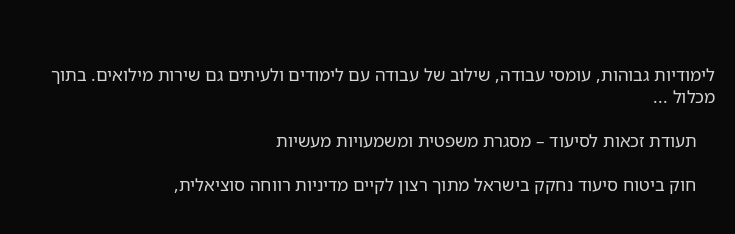לימודיות גבוהות, עומסי עבודה, שילוב של עבודה עם לימודים ולעיתים גם שירות מילואים. בתוך מכלול ...

    תעודת זכאות לסיעוד – מסגרת משפטית ומשמעויות מעשיות

    חוק ביטוח סיעוד נחקק בישראל מתוך רצון לקיים מדיניות רווחה סוציאלית,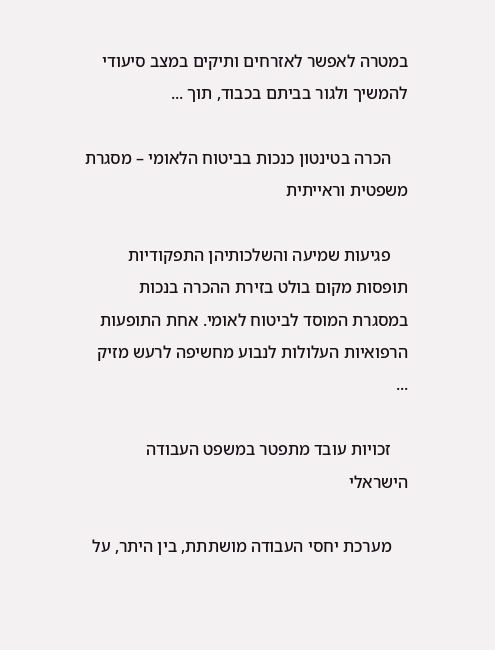במטרה לאפשר לאזרחים ותיקים במצב סיעודי להמשיך ולגור בביתם בכבוד, תוך ...

    הכרה בטינטון כנכות בביטוח הלאומי – מסגרת משפטית וראייתית

    פגיעות שמיעה והשלכותיהן התפקודיות תופסות מקום בולט בזירת ההכרה בנכות במסגרת המוסד לביטוח לאומי. אחת התופעות הרפואיות העלולות לנבוע מחשיפה לרעש מזיק ...

    זכויות עובד מתפטר במשפט העבודה הישראלי

    מערכת יחסי העבודה מושתתת, בין היתר, על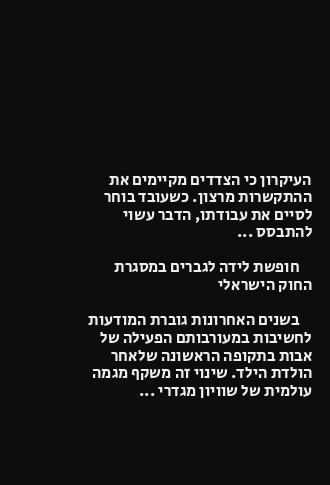העיקרון כי הצדדים מקיימים את ההתקשרות מרצון. כשעובד בוחר לסיים את עבודתו, הדבר עשוי להתבסס ...

    חופשת לידה לגברים במסגרת החוק הישראלי

    בשנים האחרונות גוברת המודעות לחשיבות במעורבותם הפעילה של אבות בתקופה הראשונה שלאחר הולדת הילד. שינוי זה משקף מגמה עולמית של שוויון מגדרי ...